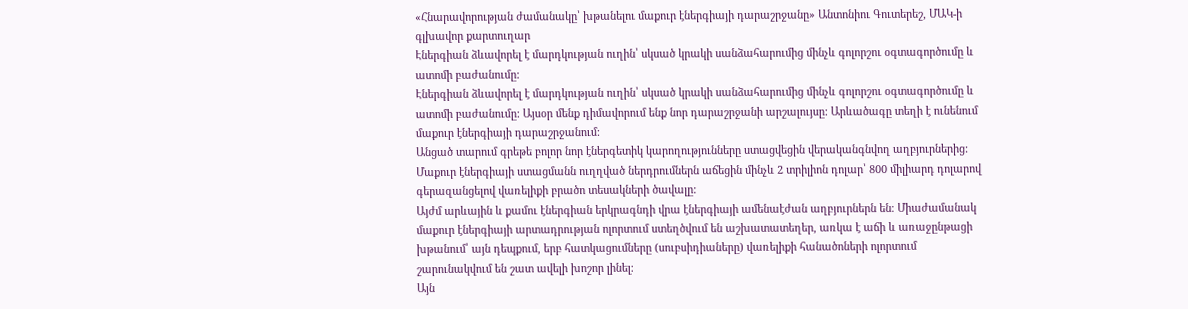«Հնարավորության ժամանակը՝ խթանելու մաքուր էներգիայի դարաշրջանը» Անտոնիու Գուտերեշ, ՄԱԿ-ի գլխավոր քարտուղար
Էներգիան ձևավորել է մարդկության ուղին՝ սկսած կրակի սանձահարումից մինչև գոլորշու օգտագործումը և ատոմի բաժանումը:
Էներգիան ձևավորել է մարդկության ուղին՝ սկսած կրակի սանձահարումից մինչև գոլորշու օգտագործումը և ատոմի բաժանումը: Այսօր մենք դիմավորում ենք նոր դարաշրջանի արշալույսը: Արևածագը տեղի է ունենում մաքուր էներգիայի դարաշրջանում:
Անցած տարում գրեթե բոլոր նոր էներգետիկ կարողությունները ստացվեցին վերականգնվող աղբյուրներից: Մաքուր էներգիայի ստացմանն ուղղված ներդրումներն աճեցին մինչև 2 տրիլիոն դոլար՝ 800 միլիարդ դոլարով գերազանցելով վառելիքի բրածո տեսակների ծավալը:
Այժմ արևային և քամու էներգիան երկրագնդի վրա էներգիայի ամենաէժան աղբյուրներն են։ Միաժամանակ մաքուր էներգիայի արտադրության ոլորտում ստեղծվում են աշխատատեղեր, առկա է աճի և առաջընթացի խթանում՝ այն դեպքում, երբ հատկացումները (սուբսիդիաները) վառելիքի հանածոների ոլորտում շարունակվում են շատ ավելի խոշոր լինել։
Այն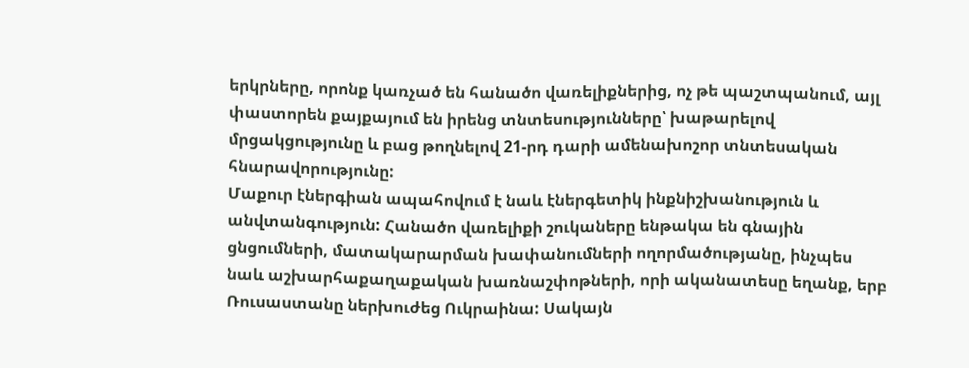երկրները, որոնք կառչած են հանածո վառելիքներից, ոչ թե պաշտպանում, այլ փաստորեն քայքայում են իրենց տնտեսությունները՝ խաթարելով մրցակցությունը և բաց թողնելով 21-րդ դարի ամենախոշոր տնտեսական հնարավորությունը:
Մաքուր էներգիան ապահովում է նաև էներգետիկ ինքնիշխանություն և անվտանգություն: Հանածո վառելիքի շուկաները ենթակա են գնային ցնցումների, մատակարարման խափանումների ողորմածությանը, ինչպես նաև աշխարհաքաղաքական խառնաշփոթների, որի ականատեսը եղանք, երբ Ռուսաստանը ներխուժեց Ուկրաինա: Սակայն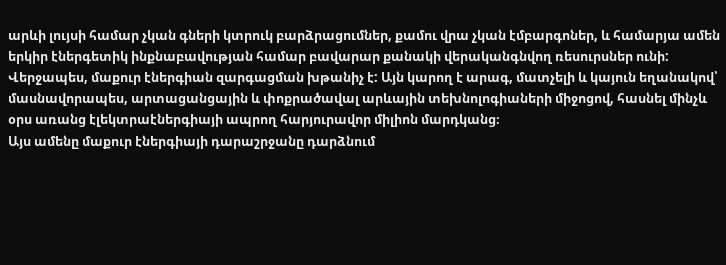արևի լույսի համար չկան գների կտրուկ բարձրացումներ, քամու վրա չկան էմբարգոներ, և համարյա ամեն երկիր էներգետիկ ինքնաբավության համար բավարար քանակի վերականգնվող ռեսուրսներ ունի:
Վերջապես, մաքուր էներգիան զարգացման խթանիչ է: Այն կարող է արագ, մատչելի և կայուն եղանակով՝ մասնավորապես, արտացանցային և փոքրածավալ արևային տեխնոլոգիաների միջոցով, հասնել մինչև օրս առանց էլեկտրաէներգիայի ապրող հարյուրավոր միլիոն մարդկանց։
Այս ամենը մաքուր էներգիայի դարաշրջանը դարձնում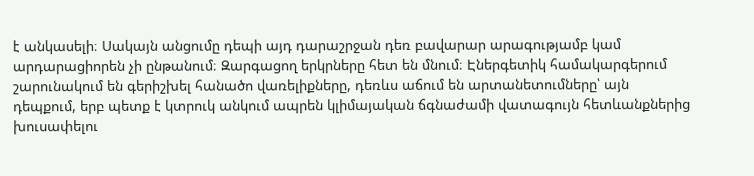է անկասելի։ Սակայն անցումը դեպի այդ դարաշրջան դեռ բավարար արագությամբ կամ արդարացիորեն չի ընթանում։ Զարգացող երկրները հետ են մնում։ Էներգետիկ համակարգերում շարունակում են գերիշխել հանածո վառելիքները, դեռևս աճում են արտանետումները՝ այն դեպքում, երբ պետք է կտրուկ անկում ապրեն կլիմայական ճգնաժամի վատագույն հետևանքներից խուսափելու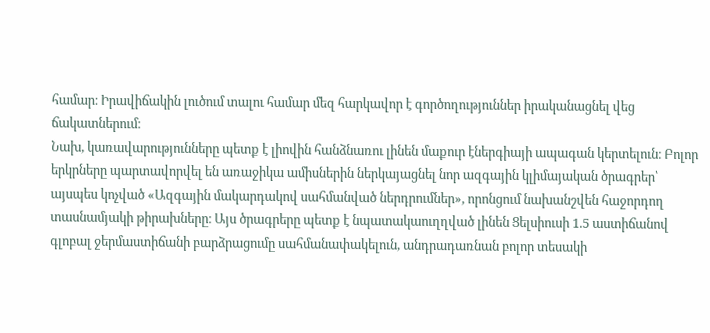համար։ Իրավիճակին լուծում տալու համար մեզ հարկավոր է գործողություններ իրականացնել վեց ճակատներում։
Նախ, կառավարությունները պետք է լիովին հանձնառու լինեն մաքուր էներգիայի ապագան կերտելուն։ Բոլոր երկրները պարտավորվել են առաջիկա ամիսներին ներկայացնել նոր ազգային կլիմայական ծրագրեր՝ այսպես կոչված «Ազգային մակարդակով սահմանված ներդրումներ», որոնցում նախանշվեն հաջորդող տասնամյակի թիրախները։ Այս ծրագրերը պետք է նպատակաուղղված լինեն Ցելսիուսի 1.5 աստիճանով գլոբալ ջերմաստիճանի բարձրացումը սահմանափակելուն, անդրադառնան բոլոր տեսակի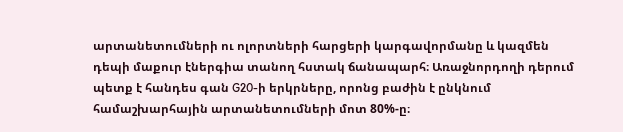արտանետումների ու ոլորտների հարցերի կարգավորմանը և կազմեն դեպի մաքուր էներգիա տանող հստակ ճանապարհ։ Առաջնորդողի դերում պետք է հանդես գան G20-ի երկրները, որոնց բաժին է ընկնում համաշխարհային արտանետումների մոտ 80%-ը։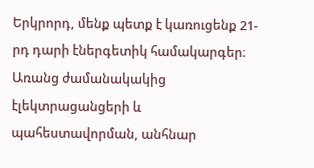Երկրորդ, մենք պետք է կառուցենք 21-րդ դարի էներգետիկ համակարգեր։ Առանց ժամանակակից էլեկտրացանցերի և պահեստավորման, անհնար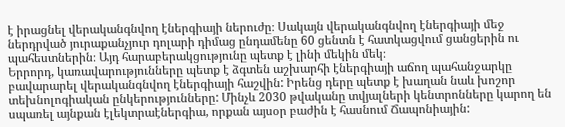է իրացնել վերականգնվող էներգիայի ներուժը։ Սակայն վերականգնվող էներգիայի մեջ ներդրված յուրաքանչյուր դոլարի դիմաց ընդամենը 60 ցենտն է հատկացվում ցանցերին ու պահեստներին։ Այդ հարաբերակցությունը պետք է լինի մեկին մեկ։
Երրորդ, կառավարությունները պետք է ձգտեն աշխարհի էներգիայի աճող պահանջարկը բավարարել վերականգնվող էներգիայի հաշվին: Իրենց դերը պետք է խաղան նաև խոշոր տեխնոլոգիական ընկերությունները: Մինչև 2030 թվականը տվյալների կենտրոնները կարող են սպառել այնքան էլեկտրաէներգիա, որքան այսօր բաժին է հասնում Ճապոնիային: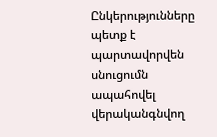Ընկերությունները պետք է պարտավորվեն սնուցումն ապահովել վերականգնվող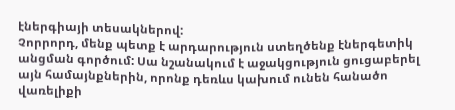էներգիայի տեսակներով:
Չորրորդ, մենք պետք է արդարություն ստեղծենք էներգետիկ անցման գործում: Սա նշանակում է աջակցություն ցուցաբերել այն համայնքներին, որոնք դեռևս կախում ունեն հանածո վառելիքի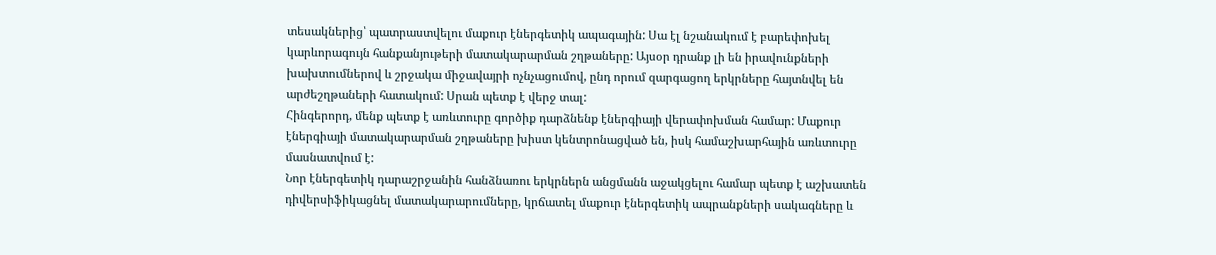տեսակներից՝ պատրաստվելու մաքուր էներգետիկ ապագային: Սա էլ նշանակում է բարեփոխել կարևորագույն հանքանյութերի մատակարարման շղթաները: Այսօր դրանք լի են իրավունքների խախտումներով և շրջակա միջավայրի ոչնչացումով, ընդ որում զարգացող երկրները հայտնվել են արժեշղթաների հատակում: Սրան պետք է վերջ տալ:
Հինգերորդ, մենք պետք է առևտուրը գործիք դարձնենք էներգիայի վերափոխման համար: Մաքուր էներգիայի մատակարարման շղթաները խիստ կենտրոնացված են, իսկ համաշխարհային առևտուրը մասնատվում է:
Նոր էներգետիկ դարաշրջանին հանձնառու երկրներն անցմանն աջակցելու համար պետք է աշխատեն դիվերսիֆիկացնել մատակարարումները, կրճատել մաքուր էներգետիկ ապրանքների սակագները և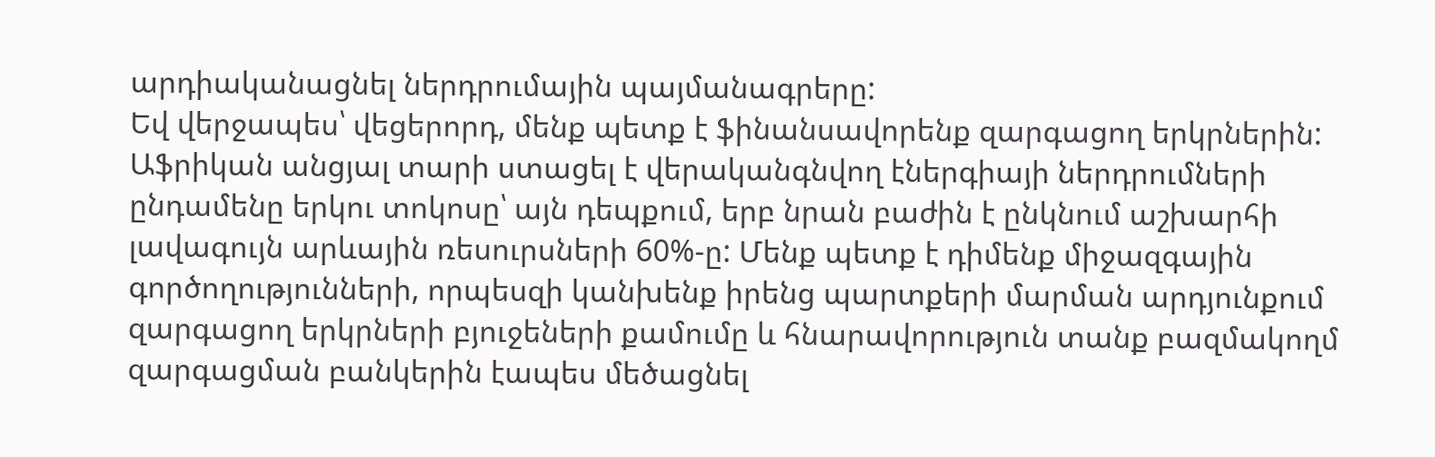արդիականացնել ներդրումային պայմանագրերը:
Եվ վերջապես՝ վեցերորդ, մենք պետք է ֆինանսավորենք զարգացող երկրներին: Աֆրիկան անցյալ տարի ստացել է վերականգնվող էներգիայի ներդրումների ընդամենը երկու տոկոսը՝ այն դեպքում, երբ նրան բաժին է ընկնում աշխարհի լավագույն արևային ռեսուրսների 60%-ը: Մենք պետք է դիմենք միջազգային գործողությունների, որպեսզի կանխենք իրենց պարտքերի մարման արդյունքում զարգացող երկրների բյուջեների քամումը և հնարավորություն տանք բազմակողմ զարգացման բանկերին էապես մեծացնել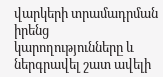վարկերի տրամադրման իրենց կարողությունները և ներգրավել շատ ավելի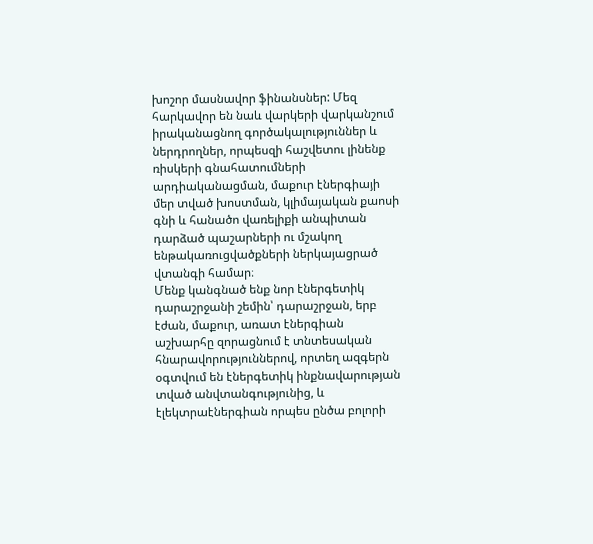խոշոր մասնավոր ֆինանսներ: Մեզ հարկավոր են նաև վարկերի վարկանշում իրականացնող գործակալություններ և ներդրողներ, որպեսզի հաշվետու լինենք ռիսկերի գնահատումների արդիականացման, մաքուր էներգիայի մեր տված խոստման, կլիմայական քաոսի գնի և հանածո վառելիքի անպիտան դարձած պաշարների ու մշակող ենթակառուցվածքների ներկայացրած վտանգի համար։
Մենք կանգնած ենք նոր էներգետիկ դարաշրջանի շեմին՝ դարաշրջան, երբ էժան, մաքուր, առատ էներգիան աշխարհը զորացնում է տնտեսական հնարավորություններով, որտեղ ազգերն օգտվում են էներգետիկ ինքնավարության տված անվտանգությունից, և էլեկտրաէներգիան որպես ընծա բոլորի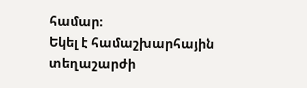համար։
Եկել է համաշխարհային տեղաշարժի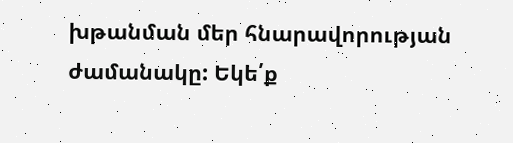խթանման մեր հնարավորության ժամանակը: Եկե՛ք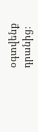օգտվենք դրանից։